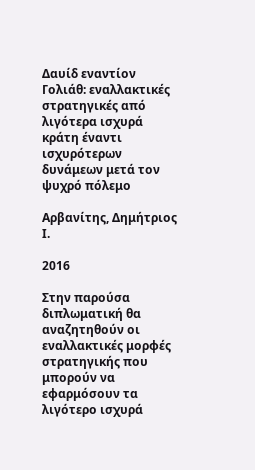Δαυίδ εναντίον Γολιάθ: εναλλακτικές στρατηγικές από λιγότερα ισχυρά κράτη έναντι ισχυρότερων δυνάμεων μετά τον ψυχρό πόλεμο

Αρβανίτης, Δημήτριος Ι.

2016

Στην παρούσα διπλωματική θα αναζητηθούν οι εναλλακτικές μορφές στρατηγικής που μπορούν να εφαρμόσουν τα λιγότερο ισχυρά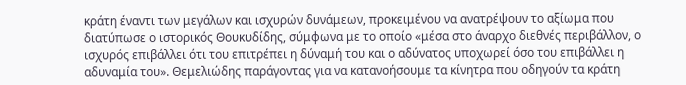κράτη έναντι των μεγάλων και ισχυρών δυνάμεων, προκειμένου να ανατρέψουν το αξίωμα που διατύπωσε ο ιστορικός Θουκυδίδης, σύμφωνα με το οποίο «μέσα στο άναρχο διεθνές περιβάλλον, ο ισχυρός επιβάλλει ότι του επιτρέπει η δύναμή του και ο αδύνατος υποχωρεί όσο του επιβάλλει η αδυναμία του». Θεμελιώδης παράγοντας για να κατανοήσουμε τα κίνητρα που οδηγούν τα κράτη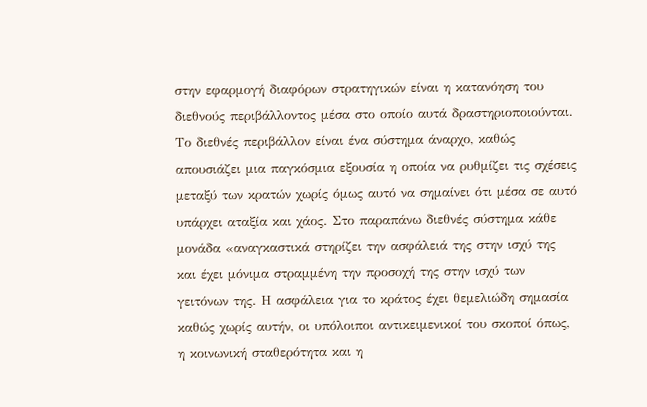στην εφαρμογή διαφόρων στρατηγικών είναι η κατανόηση του διεθνούς περιβάλλοντος μέσα στο οποίο αυτά δραστηριοποιούνται. Το διεθνές περιβάλλον είναι ένα σύστημα άναρχο, καθώς απουσιάζει μια παγκόσμια εξουσία η οποία να ρυθμίζει τις σχέσεις μεταξύ των κρατών χωρίς όμως αυτό να σημαίνει ότι μέσα σε αυτό υπάρχει αταξία και χάος. Στο παραπάνω διεθνές σύστημα κάθε μονάδα «αναγκαστικά στηρίζει την ασφάλειά της στην ισχύ της και έχει μόνιμα στραμμένη την προσοχή της στην ισχύ των γειτόνων της. Η ασφάλεια για το κράτος έχει θεμελιώδη σημασία καθώς χωρίς αυτήν, οι υπόλοιποι αντικειμενικοί του σκοποί όπως, η κοινωνική σταθερότητα και η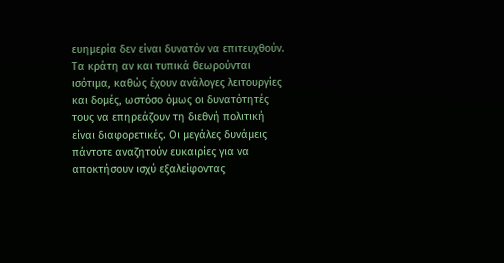ευημερία δεν είναι δυνατόν να επιτευχθούν. Τα κράτη αν και τυπικά θεωρούνται ισότιμα, καθώς έχουν ανάλογες λειτουργίες και δομές, ωστόσο όμως οι δυνατότητές τους να επηρεάζουν τη διεθνή πολιτική είναι διαφορετικές. Οι μεγάλες δυνάμεις πάντοτε αναζητούν ευκαιρίες για να αποκτήσουν ισχύ εξαλείφοντας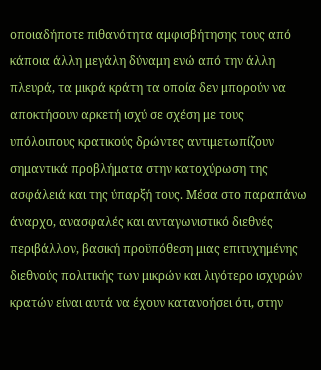οποιαδήποτε πιθανότητα αμφισβήτησης τους από κάποια άλλη μεγάλη δύναμη ενώ από την άλλη πλευρά, τα μικρά κράτη τα οποία δεν μπορούν να αποκτήσουν αρκετή ισχύ σε σχέση με τους υπόλοιπους κρατικούς δρώντες αντιμετωπίζουν σημαντικά προβλήματα στην κατοχύρωση της ασφάλειά και της ύπαρξή τους. Μέσα στο παραπάνω άναρχο, ανασφαλές και ανταγωνιστικό διεθνές περιβάλλον, βασική προϋπόθεση μιας επιτυχημένης διεθνούς πολιτικής των μικρών και λιγότερο ισχυρών κρατών είναι αυτά να έχουν κατανοήσει ότι, στην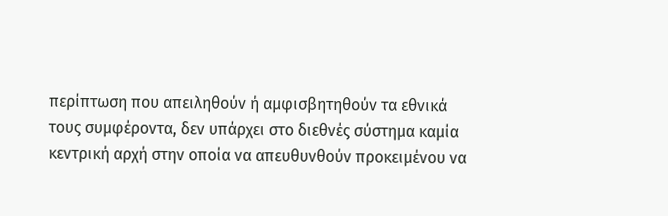περίπτωση που απειληθούν ή αμφισβητηθούν τα εθνικά τους συμφέροντα, δεν υπάρχει στο διεθνές σύστημα καμία κεντρική αρχή στην οποία να απευθυνθούν προκειμένου να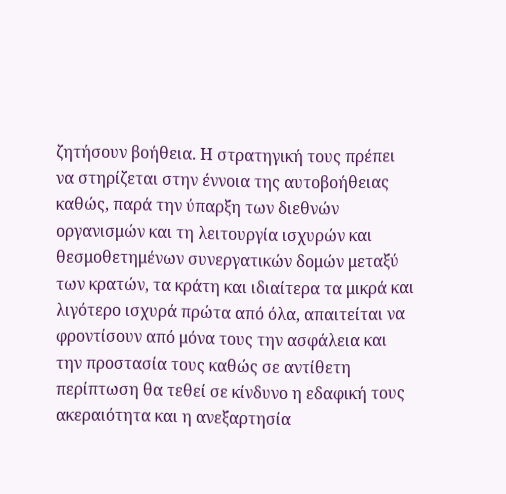ζητήσουν βοήθεια. Η στρατηγική τους πρέπει να στηρίζεται στην έννοια της αυτοβοήθειας καθώς, παρά την ύπαρξη των διεθνών οργανισμών και τη λειτουργία ισχυρών και θεσμοθετημένων συνεργατικών δομών μεταξύ των κρατών, τα κράτη και ιδιαίτερα τα μικρά και λιγότερο ισχυρά πρώτα από όλα, απαιτείται να φροντίσουν από μόνα τους την ασφάλεια και την προστασία τους καθώς σε αντίθετη περίπτωση θα τεθεί σε κίνδυνο η εδαφική τους ακεραιότητα και η ανεξαρτησία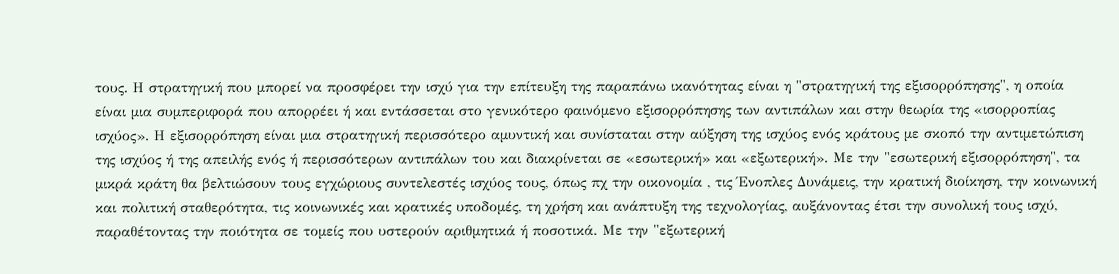τους. Η στρατηγική που μπορεί να προσφέρει την ισχύ για την επίτευξη της παραπάνω ικανότητας είναι η "στρατηγική της εξισορρόπησης", η οποία είναι μια συμπεριφορά που απορρέει ή και εντάσσεται στο γενικότερο φαινόμενο εξισορρόπησης των αντιπάλων και στην θεωρία της «ισορροπίας ισχύος». Η εξισορρόπηση είναι μια στρατηγική περισσότερο αμυντική και συνίσταται στην αύξηση της ισχύος ενός κράτους με σκοπό την αντιμετώπιση της ισχύος ή της απειλής ενός ή περισσότερων αντιπάλων του και διακρίνεται σε «εσωτερική» και «εξωτερική». Με την "εσωτερική εξισορρόπηση", τα μικρά κράτη θα βελτιώσουν τους εγχώριους συντελεστές ισχύος τους, όπως πχ την οικονομία , τις Ένοπλες Δυνάμεις, την κρατική διοίκηση, την κοινωνική και πολιτική σταθερότητα, τις κοινωνικές και κρατικές υποδομές, τη χρήση και ανάπτυξη της τεχνολογίας, αυξάνοντας έτσι την συνολική τους ισχύ, παραθέτοντας την ποιότητα σε τομείς που υστερούν αριθμητικά ή ποσοτικά. Με την "εξωτερική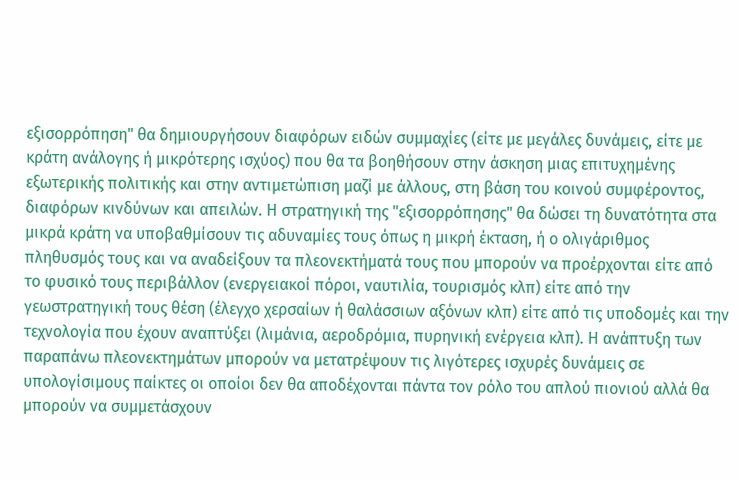εξισορρόπηση" θα δημιουργήσουν διαφόρων ειδών συμμαχίες (είτε με μεγάλες δυνάμεις, είτε με κράτη ανάλογης ή μικρότερης ισχύος) που θα τα βοηθήσουν στην άσκηση μιας επιτυχημένης εξωτερικής πολιτικής και στην αντιμετώπιση μαζί με άλλους, στη βάση του κοινού συμφέροντος, διαφόρων κινδύνων και απειλών. Η στρατηγική της "εξισορρόπησης" θα δώσει τη δυνατότητα στα μικρά κράτη να υποβαθμίσουν τις αδυναμίες τους όπως η μικρή έκταση, ή ο ολιγάριθμος πληθυσμός τους και να αναδείξουν τα πλεονεκτήματά τους που μπορούν να προέρχονται είτε από το φυσικό τους περιβάλλον (ενεργειακοί πόροι, ναυτιλία, τουρισμός κλπ) είτε από την γεωστρατηγική τους θέση (έλεγχο χερσαίων ή θαλάσσιων αξόνων κλπ) είτε από τις υποδομές και την τεχνολογία που έχουν αναπτύξει (λιμάνια, αεροδρόμια, πυρηνική ενέργεια κλπ). Η ανάπτυξη των παραπάνω πλεονεκτημάτων μπορούν να μετατρέψουν τις λιγότερες ισχυρές δυνάμεις σε υπολογίσιμους παίκτες οι οποίοι δεν θα αποδέχονται πάντα τον ρόλο του απλού πιονιού αλλά θα μπορούν να συμμετάσχουν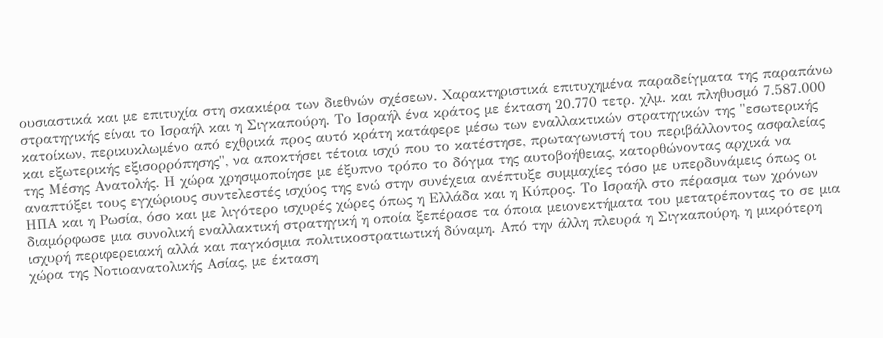ουσιαστικά και με επιτυχία στη σκακιέρα των διεθνών σχέσεων. Χαρακτηριστικά επιτυχημένα παραδείγματα της παραπάνω στρατηγικής είναι το Ισραήλ και η Σιγκαπούρη. Το Ισραήλ ένα κράτος με έκταση 20.770 τετρ. χλμ. και πληθυσμό 7.587.000 κατοίκων, περικυκλωμένο από εχθρικά προς αυτό κράτη κατάφερε μέσω των εναλλακτικών στρατηγικών της "εσωτερικής και εξωτερικής εξισορρόπησης", να αποκτήσει τέτοια ισχύ που το κατέστησε, πρωταγωνιστή του περιβάλλοντος ασφαλείας της Μέσης Ανατολής. Η χώρα χρησιμοποίησε με έξυπνο τρόπο το δόγμα της αυτοβοήθειας, κατορθώνοντας αρχικά να αναπτύξει τους εγχώριους συντελεστές ισχύος της ενώ στην συνέχεια ανέπτυξε συμμαχίες τόσο με υπερδυνάμεις όπως οι ΗΠΑ και η Ρωσία, όσο και με λιγότερο ισχυρές χώρες όπως η Ελλάδα και η Κύπρος. Το Ισραήλ στο πέρασμα των χρόνων διαμόρφωσε μια συνολική εναλλακτική στρατηγική η οποία ξεπέρασε τα όποια μειονεκτήματα του μετατρέποντας το σε μια ισχυρή περιφερειακή αλλά και παγκόσμια πολιτικοστρατιωτική δύναμη. Από την άλλη πλευρά η Σιγκαπούρη, η μικρότερη χώρα της Νοτιοανατολικής Ασίας, με έκταση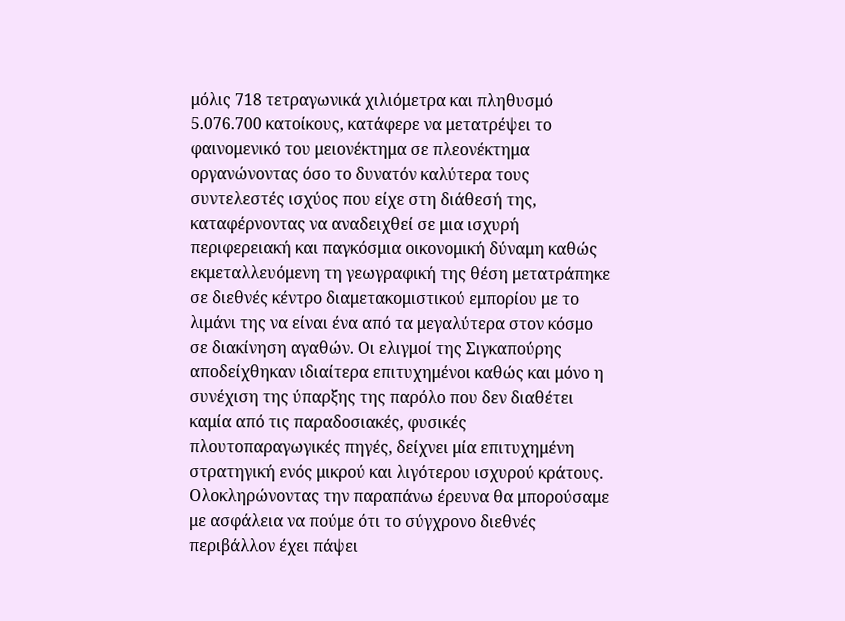μόλις 718 τετραγωνικά χιλιόμετρα και πληθυσμό 5.076.700 κατοίκους, κατάφερε να μετατρέψει το φαινομενικό του μειονέκτημα σε πλεονέκτημα οργανώνοντας όσο το δυνατόν καλύτερα τους συντελεστές ισχύος που είχε στη διάθεσή της, καταφέρνοντας να αναδειχθεί σε μια ισχυρή περιφερειακή και παγκόσμια οικονομική δύναμη καθώς εκμεταλλευόμενη τη γεωγραφική της θέση μετατράπηκε σε διεθνές κέντρο διαμετακομιστικού εμπορίου με το λιμάνι της να είναι ένα από τα μεγαλύτερα στον κόσμο σε διακίνηση αγαθών. Οι ελιγμοί της Σιγκαπούρης αποδείχθηκαν ιδιαίτερα επιτυχημένοι καθώς και μόνο η συνέχιση της ύπαρξης της παρόλο που δεν διαθέτει καμία από τις παραδοσιακές, φυσικές πλουτοπαραγωγικές πηγές, δείχνει μία επιτυχημένη στρατηγική ενός μικρού και λιγότερου ισχυρού κράτους. Ολοκληρώνοντας την παραπάνω έρευνα θα μπορούσαμε με ασφάλεια να πούμε ότι το σύγχρονο διεθνές περιβάλλον έχει πάψει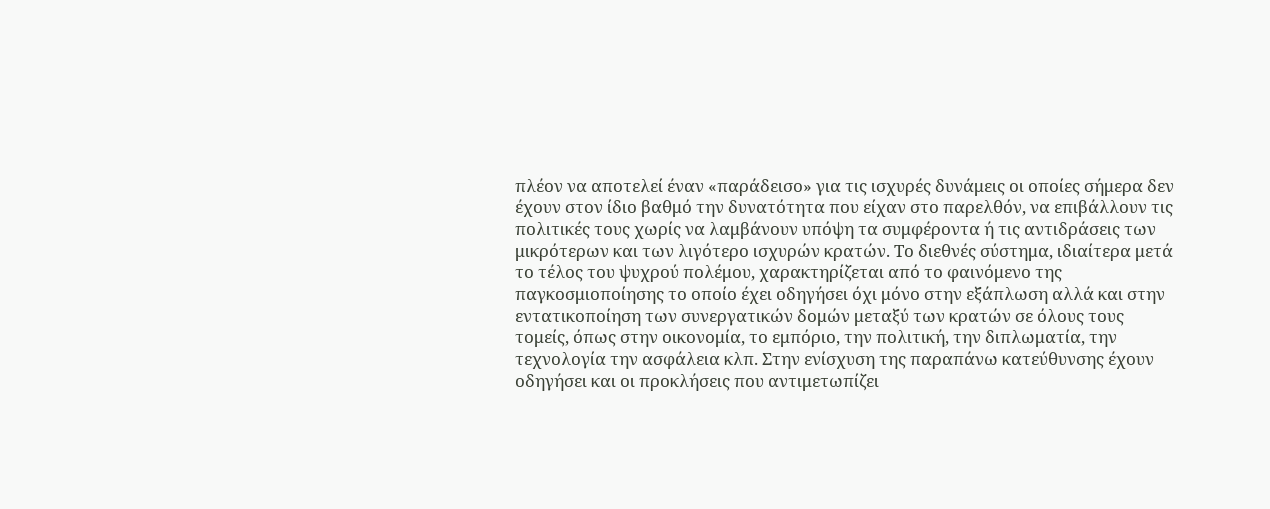πλέον να αποτελεί έναν «παράδεισο» για τις ισχυρές δυνάμεις οι οποίες σήμερα δεν έχουν στον ίδιο βαθμό την δυνατότητα που είχαν στο παρελθόν, να επιβάλλουν τις πολιτικές τους χωρίς να λαμβάνουν υπόψη τα συμφέροντα ή τις αντιδράσεις των μικρότερων και των λιγότερο ισχυρών κρατών. Το διεθνές σύστημα, ιδιαίτερα μετά το τέλος του ψυχρού πολέμου, χαρακτηρίζεται από το φαινόμενο της παγκοσμιοποίησης το οποίο έχει οδηγήσει όχι μόνο στην εξάπλωση αλλά και στην εντατικοποίηση των συνεργατικών δομών μεταξύ των κρατών σε όλους τους τομείς, όπως στην οικονομία, το εμπόριο, την πολιτική, την διπλωματία, την τεχνολογία την ασφάλεια κλπ. Στην ενίσχυση της παραπάνω κατεύθυνσης έχουν οδηγήσει και οι προκλήσεις που αντιμετωπίζει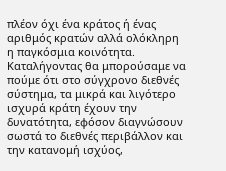πλέον όχι ένα κράτος ή ένας αριθμός κρατών αλλά ολόκληρη η παγκόσμια κοινότητα. Καταλήγοντας θα μπορούσαμε να πούμε ότι στο σύγχρονο διεθνές σύστημα, τα μικρά και λιγότερο ισχυρά κράτη έχουν την δυνατότητα, εφόσον διαγνώσουν σωστά το διεθνές περιβάλλον και την κατανομή ισχύος,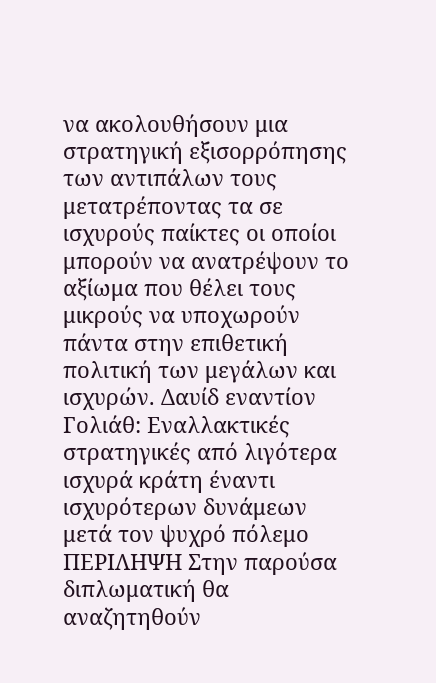να ακολουθήσουν μια στρατηγική εξισορρόπησης των αντιπάλων τους μετατρέποντας τα σε ισχυρούς παίκτες οι οποίοι μπορούν να ανατρέψουν το αξίωμα που θέλει τους μικρούς να υποχωρούν πάντα στην επιθετική πολιτική των μεγάλων και ισχυρών. Δαυίδ εναντίον Γολιάθ: Εναλλακτικές στρατηγικές από λιγότερα ισχυρά κράτη έναντι ισχυρότερων δυνάμεων μετά τον ψυχρό πόλεμο ΠΕΡΙΛΗΨΗ Στην παρούσα διπλωματική θα αναζητηθούν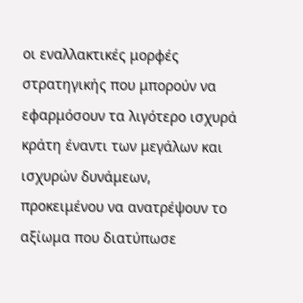οι εναλλακτικές μορφές στρατηγικής που μπορούν να εφαρμόσουν τα λιγότερο ισχυρά κράτη έναντι των μεγάλων και ισχυρών δυνάμεων, προκειμένου να ανατρέψουν το αξίωμα που διατύπωσε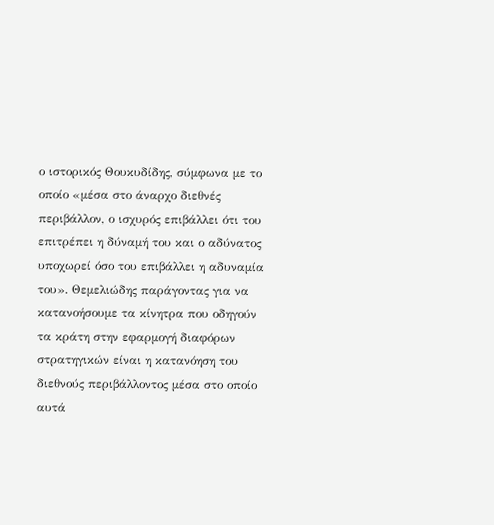ο ιστορικός Θουκυδίδης, σύμφωνα με το οποίο «μέσα στο άναρχο διεθνές περιβάλλον, ο ισχυρός επιβάλλει ότι του επιτρέπει η δύναμή του και ο αδύνατος υποχωρεί όσο του επιβάλλει η αδυναμία του». Θεμελιώδης παράγοντας για να κατανοήσουμε τα κίνητρα που οδηγούν τα κράτη στην εφαρμογή διαφόρων στρατηγικών είναι η κατανόηση του διεθνούς περιβάλλοντος μέσα στο οποίο αυτά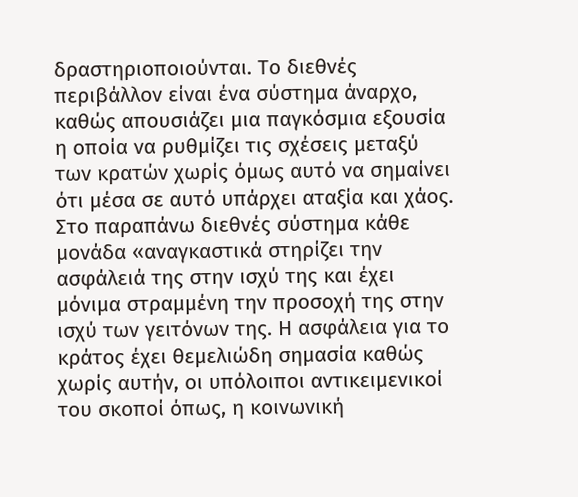δραστηριοποιούνται. Το διεθνές περιβάλλον είναι ένα σύστημα άναρχο, καθώς απουσιάζει μια παγκόσμια εξουσία η οποία να ρυθμίζει τις σχέσεις μεταξύ των κρατών χωρίς όμως αυτό να σημαίνει ότι μέσα σε αυτό υπάρχει αταξία και χάος. Στο παραπάνω διεθνές σύστημα κάθε μονάδα «αναγκαστικά στηρίζει την ασφάλειά της στην ισχύ της και έχει μόνιμα στραμμένη την προσοχή της στην ισχύ των γειτόνων της. Η ασφάλεια για το κράτος έχει θεμελιώδη σημασία καθώς χωρίς αυτήν, οι υπόλοιποι αντικειμενικοί του σκοποί όπως, η κοινωνική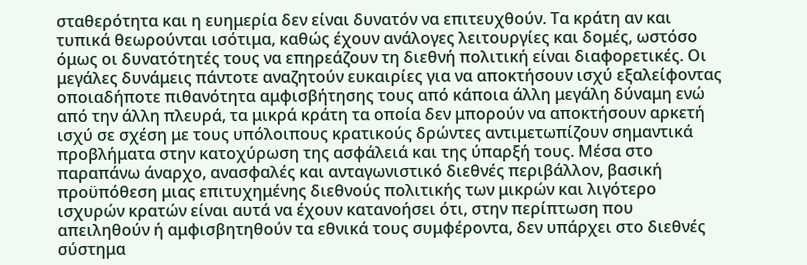σταθερότητα και η ευημερία δεν είναι δυνατόν να επιτευχθούν. Τα κράτη αν και τυπικά θεωρούνται ισότιμα, καθώς έχουν ανάλογες λειτουργίες και δομές, ωστόσο όμως οι δυνατότητές τους να επηρεάζουν τη διεθνή πολιτική είναι διαφορετικές. Οι μεγάλες δυνάμεις πάντοτε αναζητούν ευκαιρίες για να αποκτήσουν ισχύ εξαλείφοντας οποιαδήποτε πιθανότητα αμφισβήτησης τους από κάποια άλλη μεγάλη δύναμη ενώ από την άλλη πλευρά, τα μικρά κράτη τα οποία δεν μπορούν να αποκτήσουν αρκετή ισχύ σε σχέση με τους υπόλοιπους κρατικούς δρώντες αντιμετωπίζουν σημαντικά προβλήματα στην κατοχύρωση της ασφάλειά και της ύπαρξή τους. Μέσα στο παραπάνω άναρχο, ανασφαλές και ανταγωνιστικό διεθνές περιβάλλον, βασική προϋπόθεση μιας επιτυχημένης διεθνούς πολιτικής των μικρών και λιγότερο ισχυρών κρατών είναι αυτά να έχουν κατανοήσει ότι, στην περίπτωση που απειληθούν ή αμφισβητηθούν τα εθνικά τους συμφέροντα, δεν υπάρχει στο διεθνές σύστημα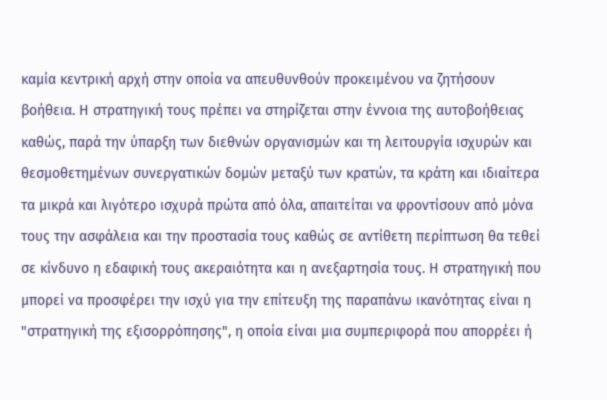καμία κεντρική αρχή στην οποία να απευθυνθούν προκειμένου να ζητήσουν βοήθεια. Η στρατηγική τους πρέπει να στηρίζεται στην έννοια της αυτοβοήθειας καθώς, παρά την ύπαρξη των διεθνών οργανισμών και τη λειτουργία ισχυρών και θεσμοθετημένων συνεργατικών δομών μεταξύ των κρατών, τα κράτη και ιδιαίτερα τα μικρά και λιγότερο ισχυρά πρώτα από όλα, απαιτείται να φροντίσουν από μόνα τους την ασφάλεια και την προστασία τους καθώς σε αντίθετη περίπτωση θα τεθεί σε κίνδυνο η εδαφική τους ακεραιότητα και η ανεξαρτησία τους. Η στρατηγική που μπορεί να προσφέρει την ισχύ για την επίτευξη της παραπάνω ικανότητας είναι η "στρατηγική της εξισορρόπησης", η οποία είναι μια συμπεριφορά που απορρέει ή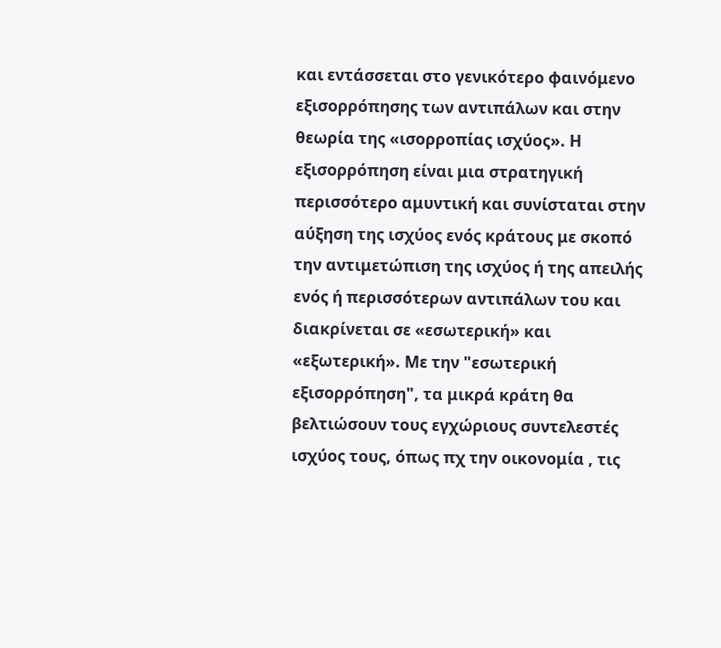και εντάσσεται στο γενικότερο φαινόμενο εξισορρόπησης των αντιπάλων και στην θεωρία της «ισορροπίας ισχύος». Η εξισορρόπηση είναι μια στρατηγική περισσότερο αμυντική και συνίσταται στην αύξηση της ισχύος ενός κράτους με σκοπό την αντιμετώπιση της ισχύος ή της απειλής ενός ή περισσότερων αντιπάλων του και διακρίνεται σε «εσωτερική» και «εξωτερική». Με την "εσωτερική εξισορρόπηση", τα μικρά κράτη θα βελτιώσουν τους εγχώριους συντελεστές ισχύος τους, όπως πχ την οικονομία , τις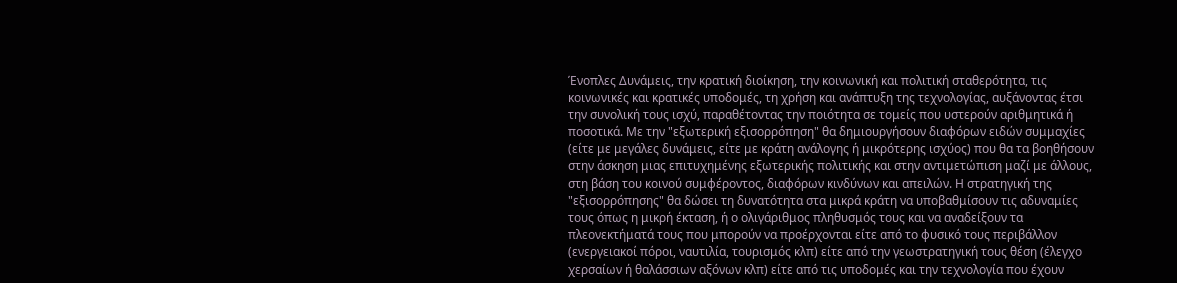Ένοπλες Δυνάμεις, την κρατική διοίκηση, την κοινωνική και πολιτική σταθερότητα, τις κοινωνικές και κρατικές υποδομές, τη χρήση και ανάπτυξη της τεχνολογίας, αυξάνοντας έτσι την συνολική τους ισχύ, παραθέτοντας την ποιότητα σε τομείς που υστερούν αριθμητικά ή ποσοτικά. Με την "εξωτερική εξισορρόπηση" θα δημιουργήσουν διαφόρων ειδών συμμαχίες (είτε με μεγάλες δυνάμεις, είτε με κράτη ανάλογης ή μικρότερης ισχύος) που θα τα βοηθήσουν στην άσκηση μιας επιτυχημένης εξωτερικής πολιτικής και στην αντιμετώπιση μαζί με άλλους, στη βάση του κοινού συμφέροντος, διαφόρων κινδύνων και απειλών. Η στρατηγική της "εξισορρόπησης" θα δώσει τη δυνατότητα στα μικρά κράτη να υποβαθμίσουν τις αδυναμίες τους όπως η μικρή έκταση, ή ο ολιγάριθμος πληθυσμός τους και να αναδείξουν τα πλεονεκτήματά τους που μπορούν να προέρχονται είτε από το φυσικό τους περιβάλλον (ενεργειακοί πόροι, ναυτιλία, τουρισμός κλπ) είτε από την γεωστρατηγική τους θέση (έλεγχο χερσαίων ή θαλάσσιων αξόνων κλπ) είτε από τις υποδομές και την τεχνολογία που έχουν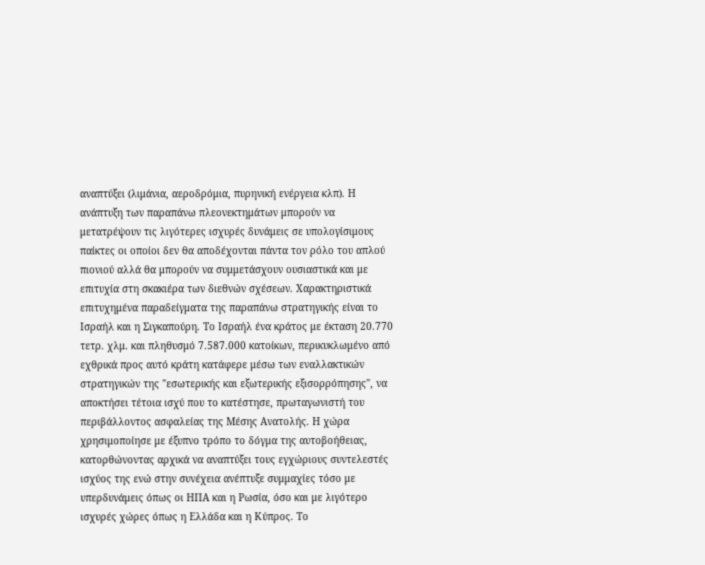αναπτύξει (λιμάνια, αεροδρόμια, πυρηνική ενέργεια κλπ). Η ανάπτυξη των παραπάνω πλεονεκτημάτων μπορούν να μετατρέψουν τις λιγότερες ισχυρές δυνάμεις σε υπολογίσιμους παίκτες οι οποίοι δεν θα αποδέχονται πάντα τον ρόλο του απλού πιονιού αλλά θα μπορούν να συμμετάσχουν ουσιαστικά και με επιτυχία στη σκακιέρα των διεθνών σχέσεων. Χαρακτηριστικά επιτυχημένα παραδείγματα της παραπάνω στρατηγικής είναι το Ισραήλ και η Σιγκαπούρη. Το Ισραήλ ένα κράτος με έκταση 20.770 τετρ. χλμ. και πληθυσμό 7.587.000 κατοίκων, περικυκλωμένο από εχθρικά προς αυτό κράτη κατάφερε μέσω των εναλλακτικών στρατηγικών της "εσωτερικής και εξωτερικής εξισορρόπησης", να αποκτήσει τέτοια ισχύ που το κατέστησε, πρωταγωνιστή του περιβάλλοντος ασφαλείας της Μέσης Ανατολής. Η χώρα χρησιμοποίησε με έξυπνο τρόπο το δόγμα της αυτοβοήθειας, κατορθώνοντας αρχικά να αναπτύξει τους εγχώριους συντελεστές ισχύος της ενώ στην συνέχεια ανέπτυξε συμμαχίες τόσο με υπερδυνάμεις όπως οι ΗΠΑ και η Ρωσία, όσο και με λιγότερο ισχυρές χώρες όπως η Ελλάδα και η Κύπρος. Το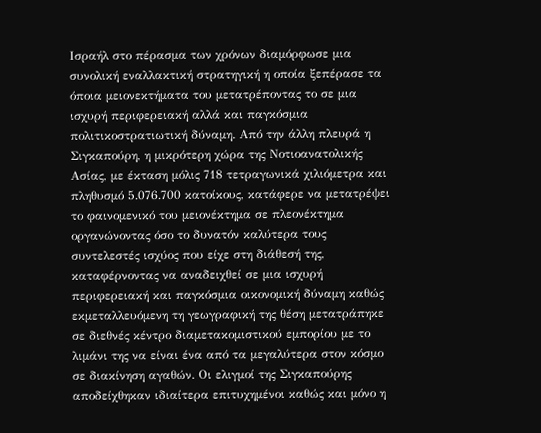Ισραήλ στο πέρασμα των χρόνων διαμόρφωσε μια συνολική εναλλακτική στρατηγική η οποία ξεπέρασε τα όποια μειονεκτήματα του μετατρέποντας το σε μια ισχυρή περιφερειακή αλλά και παγκόσμια πολιτικοστρατιωτική δύναμη. Από την άλλη πλευρά η Σιγκαπούρη, η μικρότερη χώρα της Νοτιοανατολικής Ασίας, με έκταση μόλις 718 τετραγωνικά χιλιόμετρα και πληθυσμό 5.076.700 κατοίκους, κατάφερε να μετατρέψει το φαινομενικό του μειονέκτημα σε πλεονέκτημα οργανώνοντας όσο το δυνατόν καλύτερα τους συντελεστές ισχύος που είχε στη διάθεσή της, καταφέρνοντας να αναδειχθεί σε μια ισχυρή περιφερειακή και παγκόσμια οικονομική δύναμη καθώς εκμεταλλευόμενη τη γεωγραφική της θέση μετατράπηκε σε διεθνές κέντρο διαμετακομιστικού εμπορίου με το λιμάνι της να είναι ένα από τα μεγαλύτερα στον κόσμο σε διακίνηση αγαθών. Οι ελιγμοί της Σιγκαπούρης αποδείχθηκαν ιδιαίτερα επιτυχημένοι καθώς και μόνο η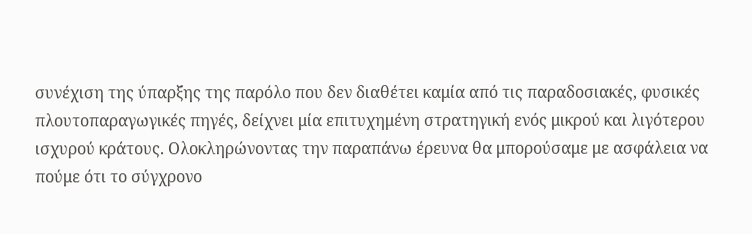συνέχιση της ύπαρξης της παρόλο που δεν διαθέτει καμία από τις παραδοσιακές, φυσικές πλουτοπαραγωγικές πηγές, δείχνει μία επιτυχημένη στρατηγική ενός μικρού και λιγότερου ισχυρού κράτους. Ολοκληρώνοντας την παραπάνω έρευνα θα μπορούσαμε με ασφάλεια να πούμε ότι το σύγχρονο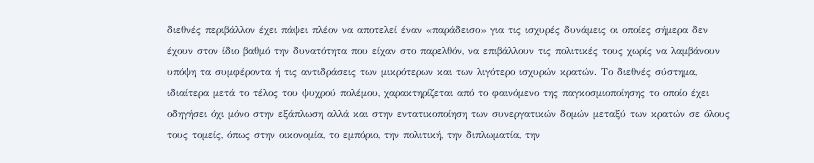διεθνές περιβάλλον έχει πάψει πλέον να αποτελεί έναν «παράδεισο» για τις ισχυρές δυνάμεις οι οποίες σήμερα δεν έχουν στον ίδιο βαθμό την δυνατότητα που είχαν στο παρελθόν, να επιβάλλουν τις πολιτικές τους χωρίς να λαμβάνουν υπόψη τα συμφέροντα ή τις αντιδράσεις των μικρότερων και των λιγότερο ισχυρών κρατών. Το διεθνές σύστημα, ιδιαίτερα μετά το τέλος του ψυχρού πολέμου, χαρακτηρίζεται από το φαινόμενο της παγκοσμιοποίησης το οποίο έχει οδηγήσει όχι μόνο στην εξάπλωση αλλά και στην εντατικοποίηση των συνεργατικών δομών μεταξύ των κρατών σε όλους τους τομείς, όπως στην οικονομία, το εμπόριο, την πολιτική, την διπλωματία, την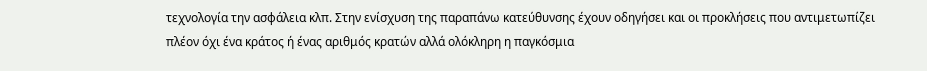τεχνολογία την ασφάλεια κλπ. Στην ενίσχυση της παραπάνω κατεύθυνσης έχουν οδηγήσει και οι προκλήσεις που αντιμετωπίζει πλέον όχι ένα κράτος ή ένας αριθμός κρατών αλλά ολόκληρη η παγκόσμια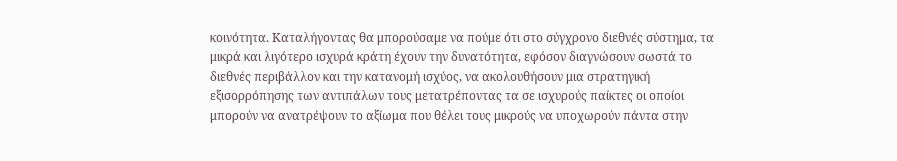κοινότητα. Καταλήγοντας θα μπορούσαμε να πούμε ότι στο σύγχρονο διεθνές σύστημα, τα μικρά και λιγότερο ισχυρά κράτη έχουν την δυνατότητα, εφόσον διαγνώσουν σωστά το διεθνές περιβάλλον και την κατανομή ισχύος, να ακολουθήσουν μια στρατηγική εξισορρόπησης των αντιπάλων τους μετατρέποντας τα σε ισχυρούς παίκτες οι οποίοι μπορούν να ανατρέψουν το αξίωμα που θέλει τους μικρούς να υποχωρούν πάντα στην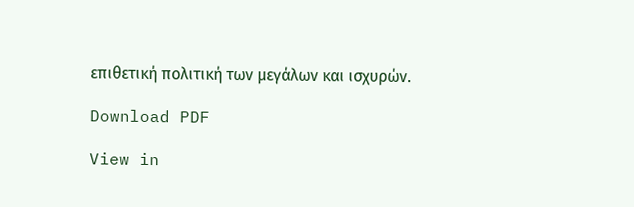επιθετική πολιτική των μεγάλων και ισχυρών.

Download PDF

View in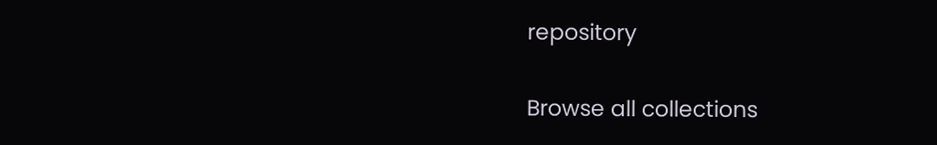repository

Browse all collections